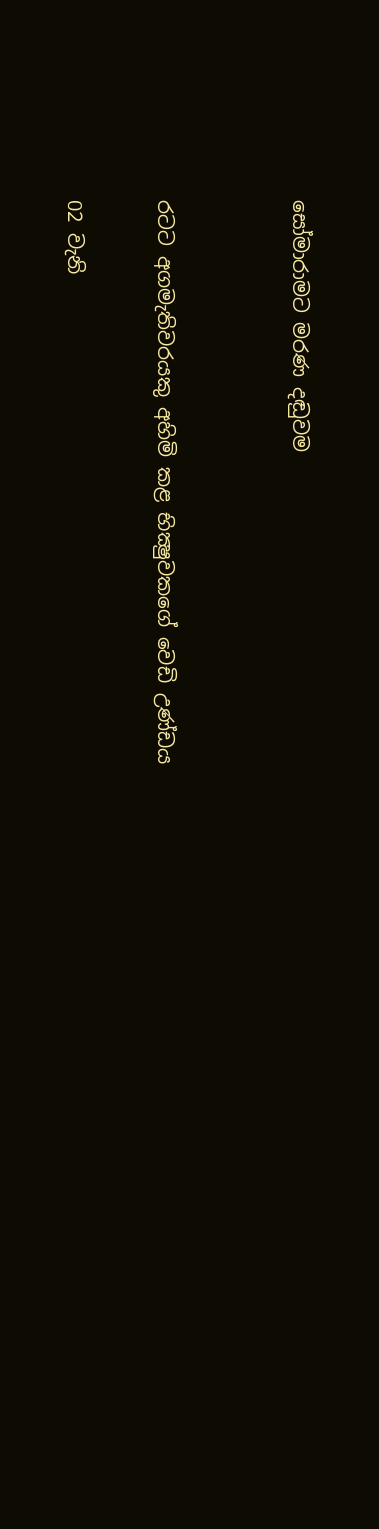සෝමාරාමට මරණ දඬුවම


රටට අගමැතිවරයකු අහිමි කළ භික්‍ෂුවකගේ වෙඩි උණ්ඩය

02 වැනි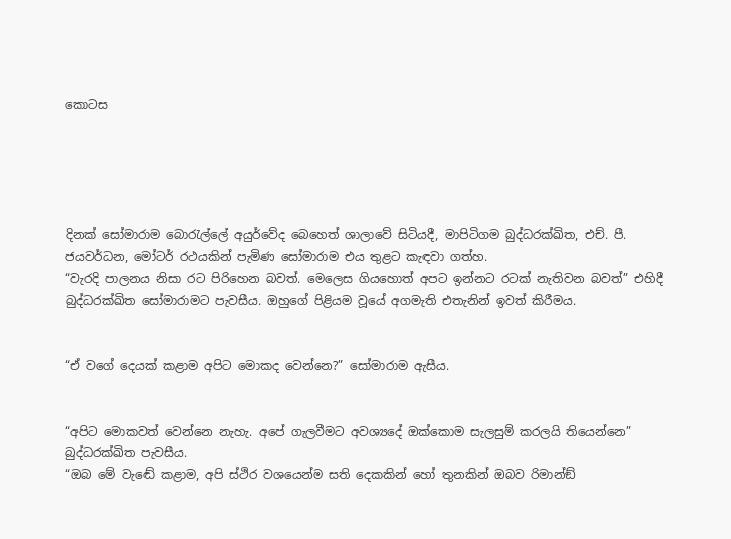කොටස





දිනක් සෝමාරාම බොරැල්ලේ අයුර්වේද බෙහෙත් ශාලාවේ සිටියදී, මාපිටිගම බුද්ධරක්ඛිත, එච්. පී. ජයවර්ධන, මෝටර් රථයකින් පැමිණ සෝමාරාම එය තුළට කැඳවා ගත්හ.
“වැරදි පාලනය නිසා රට පිරිහෙන බවත්. මෙලෙස ගියහොත් අපට ඉන්නට රටක් නැතිවන බවත්” එහිදී බුද්ධරක්ඛිත සෝමාරාමට පැවසීය. ඔහුගේ පිළියම වූයේ අගමැති එතැනින් ඉවත් කිරීමය.


“ඒ වගේ දෙයක් කළාම අපිට මොකද වෙන්නෙ?” සෝමාරාම ඇසීය.


“අපිට මොකවත් වෙන්නෙ නැහැ. අපේ ගැලවීමට අවශ්‍යදේ ඔක්කොම සැලසුම් කරලයි තියෙන්නෙ” බුද්ධරක්ඛිත පැවසීය.
“ඔබ මේ වැඬේ කළාම, අපි ස්ථිර වශයෙන්ම සති දෙකකින් හෝ තුනකින් ඔබව රිමාන්ඞ්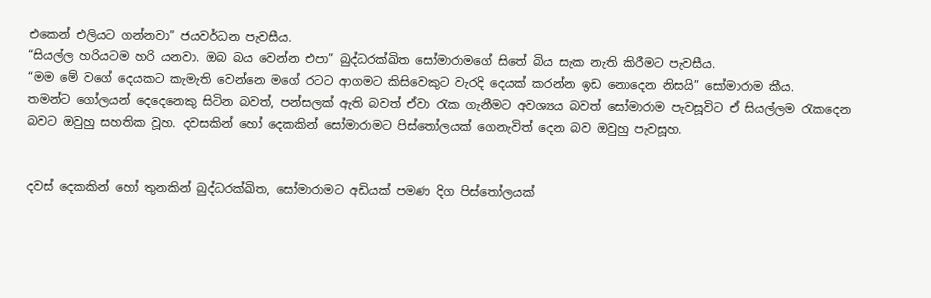එකෙන් එලියට ගන්නවා” ජයවර්ධන පැවසීය.
“සියල්ල හරියටම හරි යනවා. ඔබ බය වෙන්න එපා” බුද්ධරක්ඛිත සෝමාරාමගේ සිතේ බිය සැක නැති කිරීමට පැවසීය.
“මම මේ වගේ දෙයකට කැමැති වෙන්නෙ මගේ රටට ආගමට කිසිවෙකුට වැරදි දෙයක් කරන්න ඉඩ නොදෙන නිසයි” සෝමාරාම කීය.
තමන්ට ගෝලයන් දෙදෙනෙකු සිටින බවත්, පන්සලක් ඇති බවත් ඒවා රැක ගැනීමට අවශ්‍යය බවත් සෝමාරාම පැවසූවිට ඒ සියල්ලම රැකදෙන බවට ඔවුහු සහතික වූහ. දවසකින් හෝ දෙකකින් සෝමාරාමට පිස්තෝලයක් ගෙනැවිත් දෙන බව ඔවුහු පැවසූහ.


දවස් දෙකකින් හෝ තුනකින් බුද්ධරක්ඛිත, සෝමාරාමට අඩියක් පමණ දිග පිස්තෝලයක්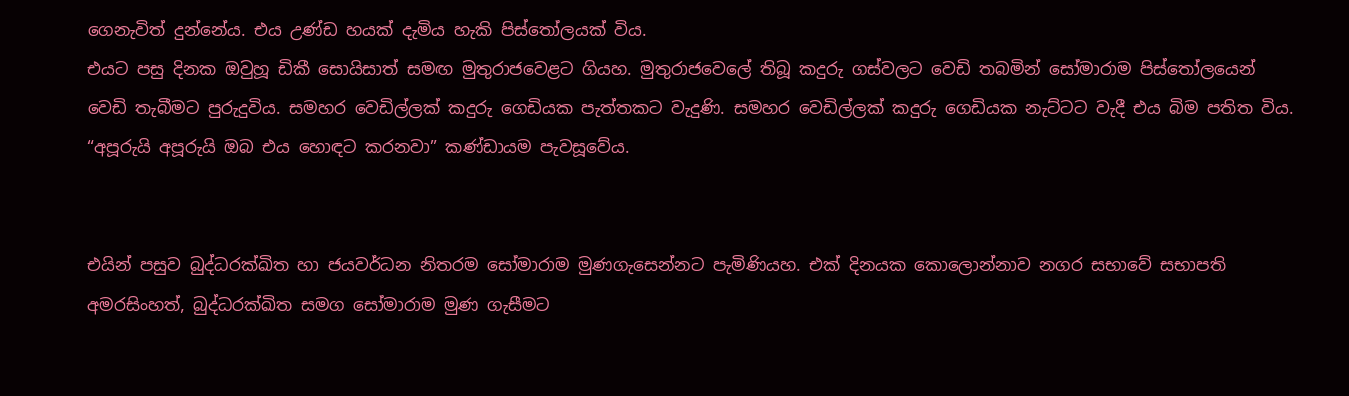ගෙනැවිත් දුන්නේය. එය උණ්ඩ හයක් දැමිය හැකි පිස්තෝලයක් විය.
එයට පසු දිනක ඔවුහූ ඩිකී සොයිසාත් සමඟ මුතුරාජවෙළට ගියහ. මුතුරාජවෙලේ තිබූ කදුරු ගස්වලට වෙඩි තබමින් සෝමාරාම පිස්තෝලයෙන් වෙඩි තැබීමට පුරුදුවිය. සමහර වෙඩිල්ලක් කදුරු ගෙඩියක පැත්තකට වැදුණි. සමහර වෙඩිල්ලක් කදුරු ගෙඩියක නැට්ටට වැදී එය බිම පතිත විය.
“අපූරුයි අපූරුයි ඔබ එය හොඳට කරනවා” කණ්ඩායම පැවසූවේය.


එයින් පසුව බුද්ධරක්ඛිත හා ජයවර්ධන නිතරම සෝමාරාම මුණගැසෙන්නට පැමිණියහ. එක් දිනයක කොලොන්නාව නගර සභාවේ සභාපති අමරසිංහත්, බුද්ධරක්ඛිත සමග සෝමාරාම මුණ ගැසීමට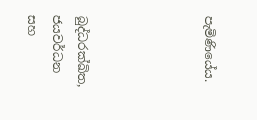පැමිණියේය.




බුද්ධරක්ඛිත, ජයවර්ධන සහ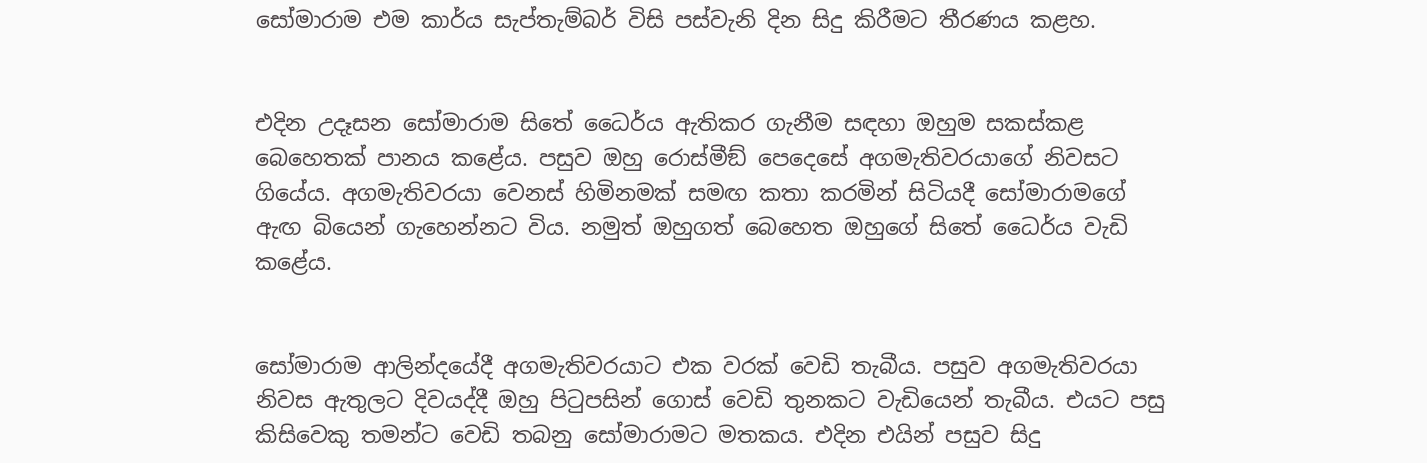සෝමාරාම එම කාර්ය සැප්තැම්බර් විසි පස්වැනි දින සිදු කිරීමට තීරණය කළහ.


එදින උදෑසන සෝමාරාම සිතේ ධෛර්ය ඇතිකර ගැනීම සඳහා ඔහුම සකස්කළ බෙහෙතක් පානය කළේය. පසුව ඔහු රොස්මීඞ් පෙදෙසේ අගමැතිවරයාගේ නිවසට ගියේය. අගමැතිවරයා වෙනස් හිමිනමක් සමඟ කතා කරමින් සිටියදී සෝමාරාමගේ ඇඟ බියෙන් ගැහෙන්නට විය. නමුත් ඔහුගත් බෙහෙත ඔහුගේ සිතේ ධෛර්ය වැඩි කළේය.


සෝමාරාම ආලින්දයේදී අගමැතිවරයාට එක වරක් වෙඩි තැබීය. පසුව අගමැතිවරයා නිවස ඇතුලට දිවයද්දී ඔහු පිටුපසින් ගොස් වෙඩි තුනකට වැඩියෙන් තැබීය. එයට පසු කිසිවෙකු තමන්ට වෙඩි තබනු සෝමාරාමට මතකය. එදින එයින් පසුව සිදු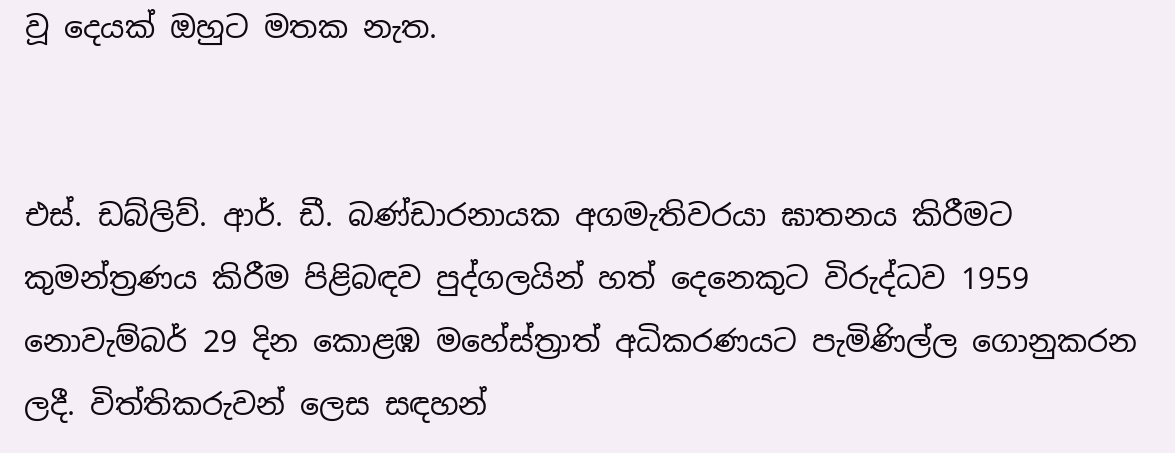වූ දෙයක් ඔහුට මතක නැත.


එස්. ඩබ්ලිව්. ආර්. ඩී. බණ්ඩාරනායක අගමැතිවරයා ඝාතනය කිරීමට කුමන්ත්‍රණය කිරීම පිළිබඳව පුද්ගලයින් හත් දෙනෙකුට විරුද්ධව 1959 නොවැම්බර් 29 දින කොළඹ මහේස්ත්‍රාත් අධිකරණයට පැමිණිල්ල ගොනුකරන ලදී. විත්තිකරුවන් ලෙස සඳහන්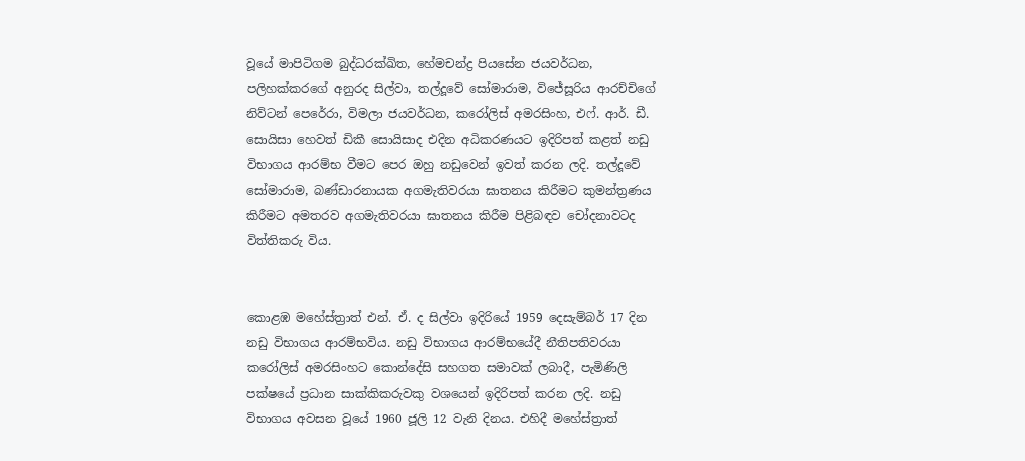වූයේ මාපිටිගම බුද්ධරක්ඛිත, හේමචන්ද්‍ර පියසේන ජයවර්ධන, පලිහක්කරගේ අනුරද සිල්වා, තල්දූවේ සෝමාරාම, විජේසූරිය ආරච්චිගේ නිව්ටන් පෙරේරා, විමලා ජයවර්ධන, කරෝලිස් අමරසිංහ, එෆ්. ආර්. ඩී. සොයිසා හෙවත් ඩිකී සොයිසාද එදින අධිකරණයට ඉදිරිපත් කළත් නඩු විභාගය ආරම්භ වීමට පෙර ඔහු නඩුවෙන් ඉවත් කරන ලදි. තල්දූවේ සෝමාරාම, බණ්ඩාරනායක අගමැතිවරයා ඝාතනය කිරීමට කුමන්ත්‍රණය කිරීමට අමතරව අගමැතිවරයා ඝාතනය කිරීම පිළිබඳව චෝදනාවටද විත්තිකරු විය.


කොළඹ මහේස්ත්‍රාත් එන්. ඒ. ද සිල්වා ඉදිරියේ 1959 දෙසැම්බර් 17 දින නඩු විභාගය ආරම්භවිය. නඩු විභාගය ආරම්භයේදී නීතිපතිවරයා කරෝලිස් අමරසිංහට කොන්දේසි සහගත සමාවක් ලබාදී, පැමිණිලි පක්ෂයේ ප්‍රධාන සාක්කිකරුවකු වශයෙන් ඉදිරිපත් කරන ලදි. නඩු විභාගය අවසන වූයේ 1960 ජූලි 12 වැනි දිනය. එහිදී මහේස්ත්‍රාත්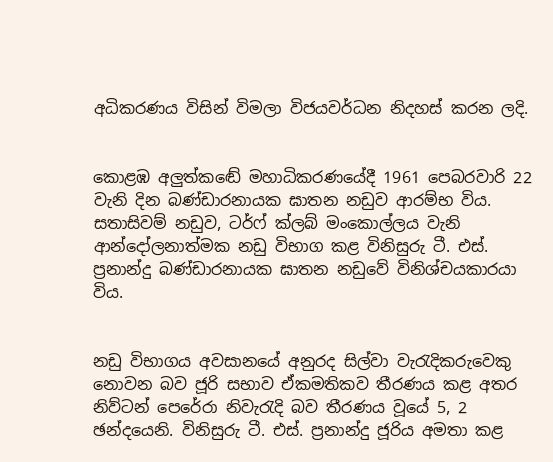අධිකරණය විසින් විමලා විජයවර්ධන නිදහස් කරන ලදි.


කොළඹ අලුත්කඬේ මහාධිකරණයේදී 1961 පෙබරවාරි 22 වැනි දින බණ්ඩාරනායක ඝාතන නඩුව ආරම්භ විය. සතාසිවම් නඩුව, ටර්ෆ් ක්ලබ් මංකොල්ලය වැනි ආන්දෝලනාත්මක නඩු විභාග කළ විනිසුරු ටී. එස්. ප්‍රනාන්දු බණ්ඩාරනායක ඝාතන නඩුවේ විනිශ්චයකාරයා විය.


නඩු විභාගය අවසානයේ අනුරද සිල්වා වැරැදිකරුවෙකු නොවන බව ජූරි සභාව ඒකමතිකව තීරණය කළ අතර නිව්ටන් පෙරේරා නිවැරැදි බව තීරණය වූයේ 5, 2 ඡන්දයෙනි. විනිසුරු ටී. එස්. ප්‍රනාන්දු ජූරිය අමතා කළ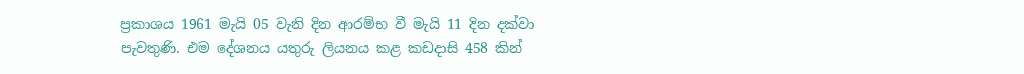ප්‍රකාශය 1961 මැයි 05 වැනි දින ආරම්භ වී මැයි 11 දින දක්වා පැවතුණි. එම දේශනය යතුරු ලියනය කළ කඩදාසි 458 කින්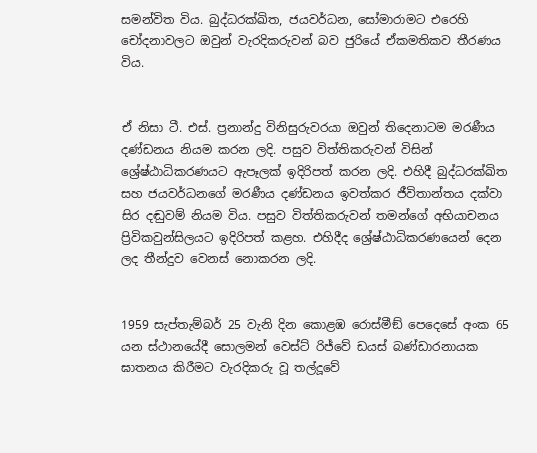සමන්විත විය. බුද්ධරක්ඛිත, ජයවර්ධන, සෝමාරාමට එරෙහි චෝදනාවලට ඔවුන් වැරදිකරුවන් බව ජුරියේ ඒකමතිකව තීරණය විය.


ඒ නිසා ටී. එස්. ප්‍රනාන්දු විනිසුරුවරයා ඔවුන් තිදෙනාටම මරණීය දණ්ඩනය නියම කරන ලදි. පසුව විත්තිකරුවන් විසින් ශ්‍රේෂ්ඨාධිකරණයට ඇපෑලක් ඉදිරිපත් කරන ලදි. එහිදී බුද්ධරක්ඛිත සහ ජයවර්ධනගේ මරණීය දණ්ඩනය ඉවත්කර ජීවිතාන්තය දක්වා සිර දඬුවම් නියම විය. පසුව විත්තිකරුවන් තමන්ගේ අභියාචනය ප්‍රිවිකවුන්සිලයට ඉදිරිපත් කළහ. එහිදීද ශ්‍රේෂ්ඨාධිකරණයෙන් දෙන ලද තීන්දුව වෙනස් නොකරන ලදි.


1959 සැප්තැම්බර් 25 වැනි දින කොළඹ රොස්මීඞ් පෙදෙසේ අංක 65 යන ස්ථානයේදී සොලමන් වෙස්ට් රිජ්වේ ඩයස් බණ්ඩාරනායක ඝාතනය කිරීමට වැරදිකරු වූ තල්දූවේ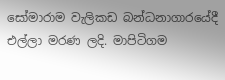සෝමාරාම වැලිකඩ බන්ධනාගාරයේදී එල්ලා මරණ ලදි. මාපිටිගම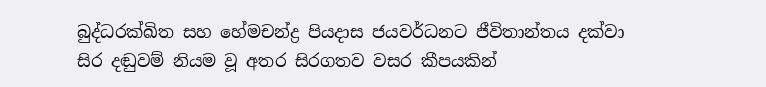බුද්ධරක්ඛිත සහ හේමචන්ද්‍ර පියදාස ජයවර්ධනට ජීවිතාන්තය දක්වා සිර දඬුවම් නියම වූ අතර සිරගතව වසර කීපයකින්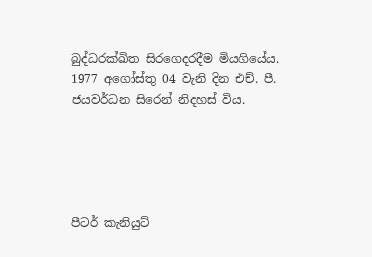බුද්ධරක්ඛිත සිරගෙදරදීම මියගියේය. 1977 අගෝස්තු 04 වැනි දින එච්. පී. ජයවර්ධන සිරෙන් නිදහස් විය.





පීටර් කැනියුට්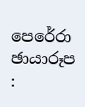පෙරේරා
ඡායාරූප :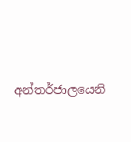අන්තර්ජාලයෙනි